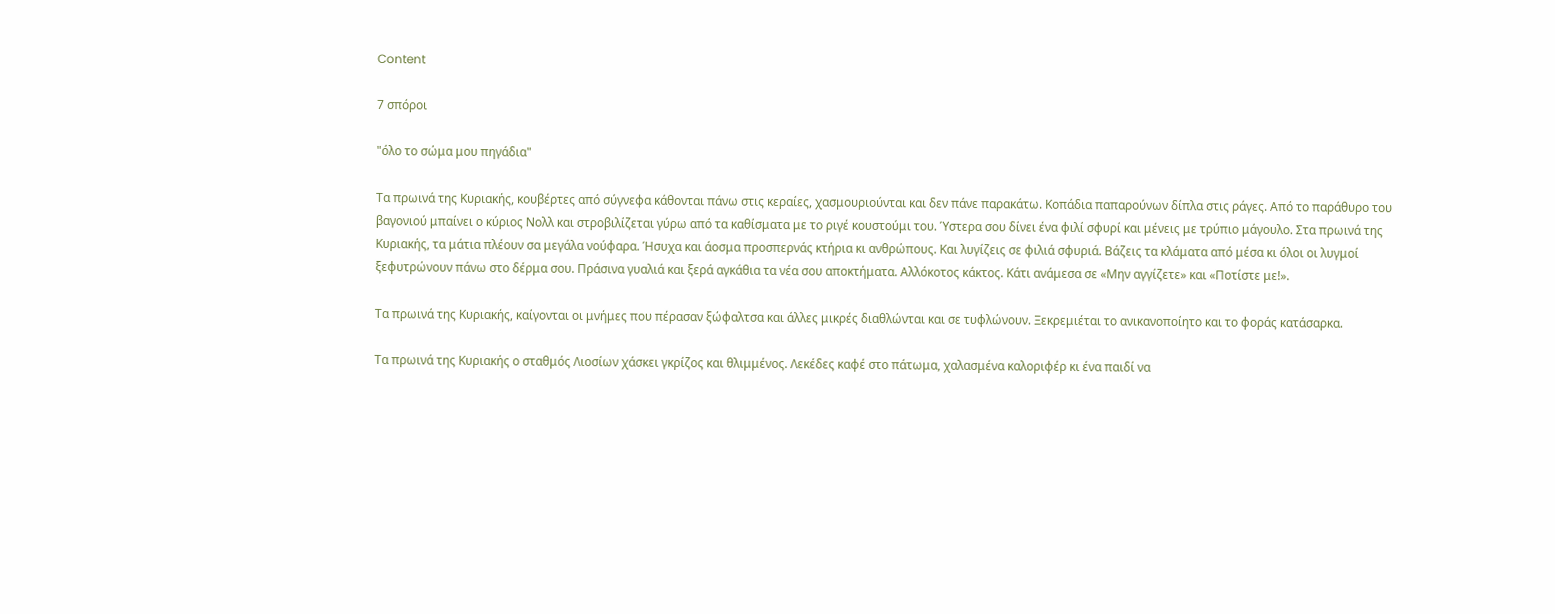Content

7 σπόροι

"όλο το σώμα μου πηγάδια"

Τα πρωινά της Κυριακής, κουβέρτες από σύγνεφα κάθονται πάνω στις κεραίες, χασμουριούνται και δεν πάνε παρακάτω. Κοπάδια παπαρούνων δίπλα στις ράγες. Από το παράθυρο του βαγονιού μπαίνει ο κύριος Νολλ και στροβιλίζεται γύρω από τα καθίσματα με το ριγέ κουστούμι του. Ύστερα σου δίνει ένα φιλί σφυρί και μένεις με τρύπιο μάγουλο. Στα πρωινά της Κυριακής, τα μάτια πλέουν σα μεγάλα νούφαρα. Ήσυχα και άοσμα προσπερνάς κτήρια κι ανθρώπους. Και λυγίζεις σε φιλιά σφυριά. Βάζεις τα κλάματα από μέσα κι όλοι οι λυγμοί ξεφυτρώνουν πάνω στο δέρμα σου. Πράσινα γυαλιά και ξερά αγκάθια τα νέα σου αποκτήματα. Αλλόκοτος κάκτος. Κάτι ανάμεσα σε «Μην αγγίζετε» και «Ποτίστε με!».

Τα πρωινά της Κυριακής, καίγονται οι μνήμες που πέρασαν ξώφαλτσα και άλλες μικρές διαθλώνται και σε τυφλώνουν. Ξεκρεμιέται το ανικανοποίητο και το φοράς κατάσαρκα.

Τα πρωινά της Κυριακής ο σταθμός Λιοσίων χάσκει γκρίζος και θλιμμένος. Λεκέδες καφέ στο πάτωμα, χαλασμένα καλοριφέρ κι ένα παιδί να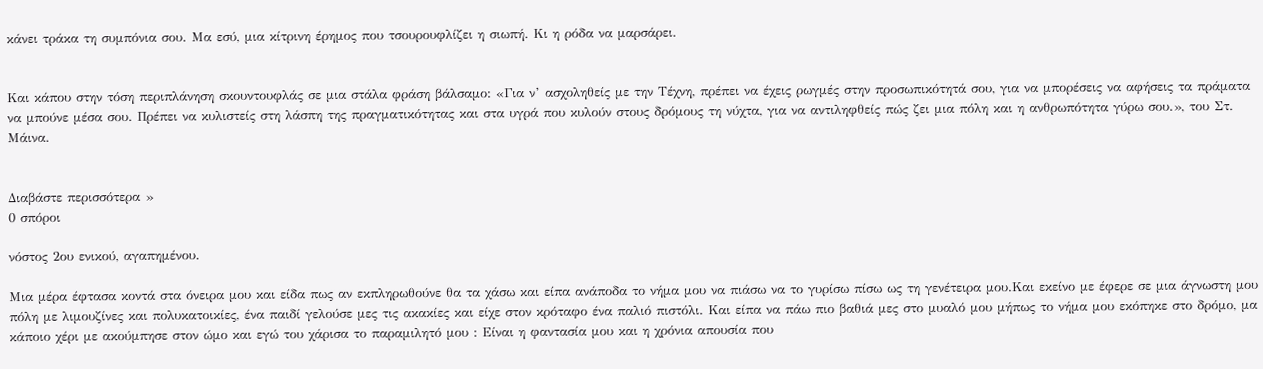κάνει τράκα τη συμπόνια σου. Μα εσύ, μια κίτρινη έρημος που τσουρουφλίζει η σιωπή. Κι η ρόδα να μαρσάρει.


Και κάπου στην τόση περιπλάνηση σκουντουφλάς σε μια στάλα φράση βάλσαμο: «Για ν’ ασχοληθείς με την Τέχνη, πρέπει να έχεις ρωγμές στην προσωπικότητά σου, για να μπορέσεις να αφήσεις τα πράματα να μπούνε μέσα σου. Πρέπει να κυλιστείς στη λάσπη της πραγματικότητας και στα υγρά που κυλούν στους δρόμους τη νύχτα, για να αντιληφθείς πώς ζει μια πόλη και η ανθρωπότητα γύρω σου.», του Στ. Μάινα.


Διαβάστε περισσότερα »
0 σπόροι

νόστος 2ου ενικού, αγαπημένου.

Μια μέρα έφτασα κοντά στα όνειρα μου και είδα πως αν εκπληρωθούνε θα τα χάσω και είπα ανάποδα το νήμα μου να πιάσω να το γυρίσω πίσω ως τη γενέτειρα μου.Και εκείνο με έφερε σε μια άγνωστη μου πόλη με λιμουζίνες και πολυκατοικίες, ένα παιδί γελούσε μες τις ακακίες και είχε στον κρόταφο ένα παλιό πιστόλι. Και είπα να πάω πιο βαθιά μες στο μυαλό μου μήπως το νήμα μου εκόπηκε στο δρόμο, μα κάποιο χέρι με ακούμπησε στον ώμο και εγώ του χάρισα το παραμιλητό μου : Είναι η φαντασία μου και η χρόνια απουσία που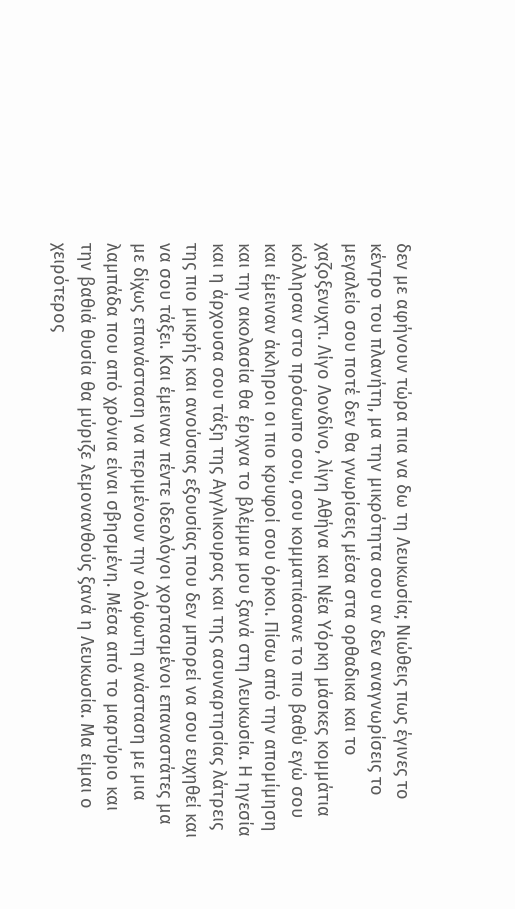δεν με αφήνουν τώρα πια να δω τη Λευκωσία; Νιώθεις πως έγινες το κέντρο του πλανήτη, μα την μικρότητα σου αν δεν αναγνωρίσεις το μεγαλείο σου ποτέ δεν θα γνωρίσεις μέσα στα ορθαδικα και το χαζοξενυχτι. Λίγο Λονδίνο, λίγη Αθήνα και Νέα Υόρκη μάσκες κομμάτια κόλλησαν στο πρόσωπο σου, σου κομματιάσανε το πιο βαθύ εγώ σου και έμειναν άκληροι οι πιο κρυφοί σου όρκοι. Πίσω από την απομίμηση και την ακολασία θα έριχνα το βλέμμα μου ξανά στη Λευκωσία. Η ηγεσία και η άρχουσα σου τάξη της Αγγλικουρας και της ασυναρτησίας λάτρεις της πιο μικρής και ανούσιας εξουσίας που δεν μπορεί να σου ευχηθεί και να σου τάξει. Και έμειναν πέντε ιδεολόγοι χορτασμένοι επαναστάτες μα με δίχως επανάσταση να περιμένουν την ολόφωτη ανάσταση με μια λαμπάδα που από χρόνια είναι σβησμένη. Μέσα από το μαρτύριο και την βαθιά θυσία θα μύριζε λεμονανθούς ξανά η Λευκωσία. Μα είμαι ο χειρότερος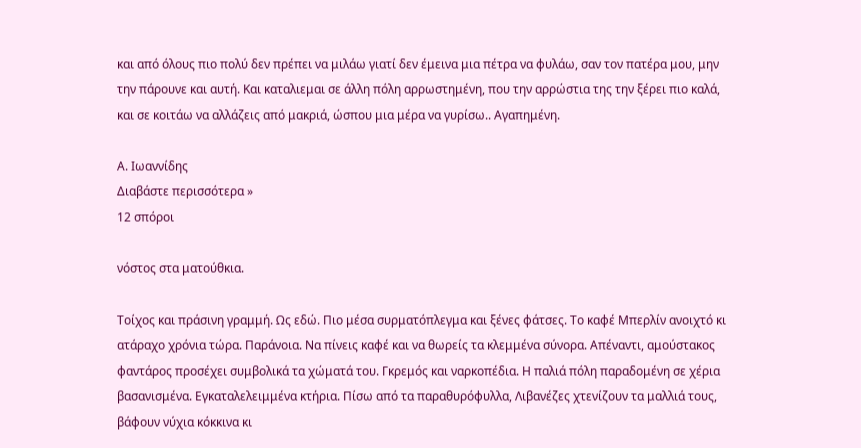και από όλους πιο πολύ δεν πρέπει να μιλάω γιατί δεν έμεινα μια πέτρα να φυλάω, σαν τον πατέρα μου, μην την πάρουνε και αυτή. Και καταλιεμαι σε άλλη πόλη αρρωστημένη, που την αρρώστια της την ξέρει πιο καλά, και σε κοιτάω να αλλάζεις από μακριά, ώσπου μια μέρα να γυρίσω.. Αγαπημένη.

Α. Ιωαννίδης
Διαβάστε περισσότερα »
12 σπόροι

νόστος στα ματούθκια.

Τοίχος και πράσινη γραμμή. Ως εδώ. Πιο μέσα συρματόπλεγμα και ξένες φάτσες. Το καφέ Μπερλίν ανοιχτό κι ατάραχο χρόνια τώρα. Παράνοια. Να πίνεις καφέ και να θωρείς τα κλεμμένα σύνορα. Απέναντι, αμούστακος φαντάρος προσέχει συμβολικά τα χώματά του. Γκρεμός και ναρκοπέδια. Η παλιά πόλη παραδομένη σε χέρια βασανισμένα. Εγκαταλελειμμένα κτήρια. Πίσω από τα παραθυρόφυλλα, Λιβανέζες χτενίζουν τα μαλλιά τους, βάφουν νύχια κόκκινα κι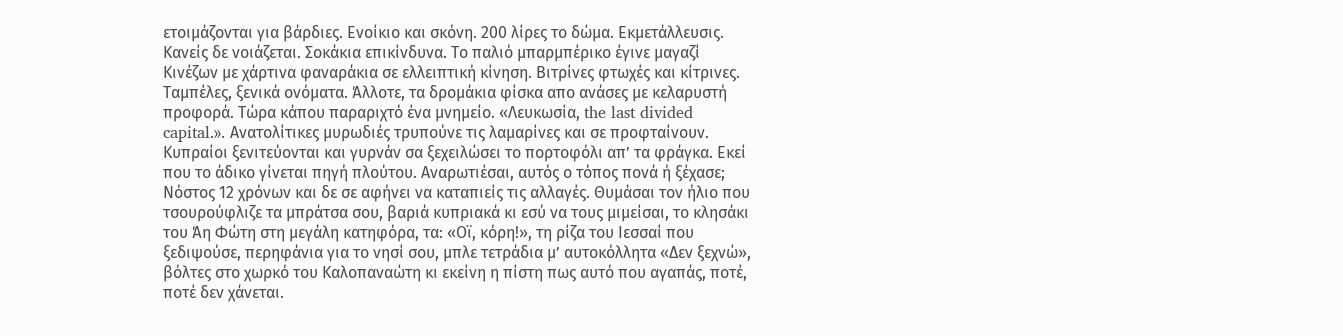ετοιμάζονται για βάρδιες. Ενοίκιο και σκόνη. 200 λίρες το δώμα. Εκμετάλλευσις. Κανείς δε νοιάζεται. Σοκάκια επικίνδυνα. Το παλιό μπαρμπέρικο έγινε μαγαζί Κινέζων με χάρτινα φαναράκια σε ελλειπτική κίνηση. Βιτρίνες φτωχές και κίτρινες. Ταμπέλες, ξενικά ονόματα. Άλλοτε, τα δρομάκια φίσκα απο ανάσες με κελαρυστή προφορά. Τώρα κάπου παραριχτό ένα μνημείο. «Λευκωσία, the last divided capital.». Ανατολίτικες μυρωδιές τρυπούνε τις λαμαρίνες και σε προφταίνουν. Κυπραίοι ξενιτεύονται και γυρνάν σα ξεχειλώσει το πορτοφόλι απ’ τα φράγκα. Εκεί που το άδικο γίνεται πηγή πλούτου. Αναρωτιέσαι, αυτός ο τόπος πονά ή ξέχασε; Νόστος 12 χρόνων και δε σε αφήνει να καταπιείς τις αλλαγές. Θυμάσαι τον ήλιο που τσουρούφλιζε τα μπράτσα σου, βαριά κυπριακά κι εσύ να τους μιμείσαι, το κλησάκι του Άη Φώτη στη μεγάλη κατηφόρα, τα: «Οϊ, κόρη!», τη ρίζα του Ιεσσαί που ξεδιψούσε, περηφάνια για το νησί σου, μπλε τετράδια μ’ αυτοκόλλητα «Δεν ξεχνώ», βόλτες στο χωρκό του Καλοπαναώτη κι εκείνη η πίστη πως αυτό που αγαπάς, ποτέ, ποτέ δεν χάνεται.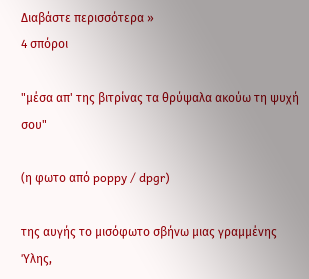Διαβάστε περισσότερα »
4 σπόροι

"μέσα απ' της βιτρίνας τα θρύψαλα ακούω τη ψυχή σου"

(η φωτο από poppy / dpgr)

της αυγής το μισόφωτο σβήνω μιας γραμμένης Ύλης,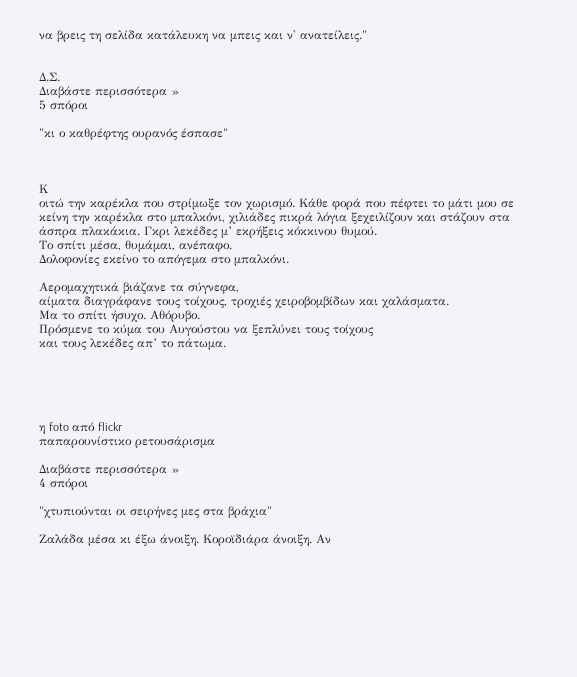να βρεις τη σελίδα κατάλευκη να μπεις και ν' ανατείλεις."


Δ.Σ.
Διαβάστε περισσότερα »
5 σπόροι

"κι ο καθρέφτης ουρανός έσπασε"



Κ
οιτώ την καρέκλα που στρίμωξε τον χωρισμό. Κάθε φορά που πέφτει το μάτι μου σε κείνη την καρέκλα στο μπαλκόνι, χιλιάδες πικρά λόγια ξεχειλίζουν και στάζουν στα άσπρα πλακάκια. Γκρι λεκέδες μ’ εκρήξεις κόκκινου θυμού.
Το σπίτι μέσα, θυμάμαι, ανέπαφο.
Δολοφονίες εκείνο το απόγεμα στο μπαλκόνι.

Αερομαχητικά βιάζανε τα σύγνεφα,
αίματα διαγράφανε τους τοίχους, τροχιές χειροβομβίδων και χαλάσματα.
Μα το σπίτι ήσυχο. Αθόρυβο.
Πρόσμενε το κύμα του Αυγούστου να ξεπλύνει τους τοίχους
και τους λεκέδες απ’ το πάτωμα.





η foto από flickr
παπαρουνίστικο ρετουσάρισμα

Διαβάστε περισσότερα »
4 σπόροι

"χτυπιούνται οι σειρήνες μες στα βράχια"

Ζαλάδα μέσα κι έξω άνοιξη. Κοροϊδιάρα άνοιξη. Αν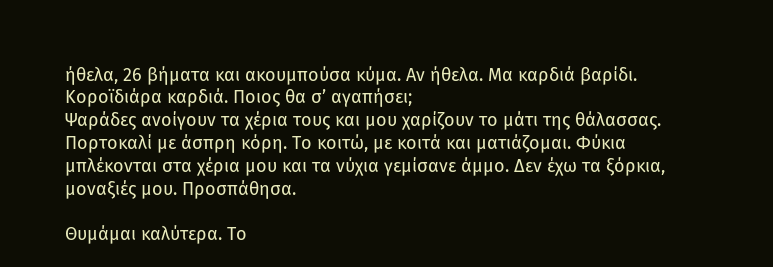ήθελα, 26 βήματα και ακουμπούσα κύμα. Αν ήθελα. Μα καρδιά βαρίδι. Κοροϊδιάρα καρδιά. Ποιος θα σ’ αγαπήσει;
Ψαράδες ανοίγουν τα χέρια τους και μου χαρίζουν το μάτι της θάλασσας. Πορτοκαλί με άσπρη κόρη. Το κοιτώ, με κοιτά και ματιάζομαι. Φύκια μπλέκονται στα χέρια μου και τα νύχια γεμίσανε άμμο. Δεν έχω τα ξόρκια, μοναξιές μου. Προσπάθησα.

Θυμάμαι καλύτερα. Το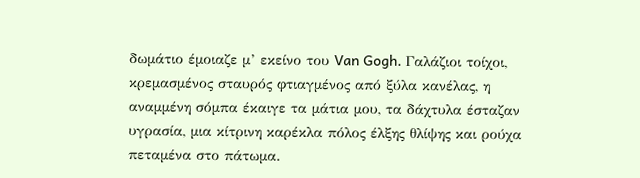δωμάτιο έμοιαζε μ’ εκείνο του Van Gogh. Γαλάζιοι τοίχοι, κρεμασμένος σταυρός φτιαγμένος από ξύλα κανέλας, η αναμμένη σόμπα έκαιγε τα μάτια μου, τα δάχτυλα έσταζαν υγρασία, μια κίτρινη καρέκλα πόλος έλξης θλίψης και ρούχα πεταμένα στο πάτωμα.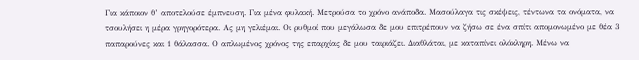Για κάποιον θ’ αποτελούσε έμπνευση. Για μένα φυλακή. Μετρούσα το χρόνο ανάποδα. Μασούλαγα τις σκέψεις, τέντωνα τα ονόματα, να τσουλήσει η μέρα γρηγορότερα. Ας μη γελιέμαι. Οι ρυθμοί που μεγάλωσα δε μου επιτρέπουν να ζήσω σε ένα σπίτι απομονωμένο με θέα 3 παπαρούνες και 1 θάλασσα. Ο απλωμένος χρόνος της επαρχίας δε μου ταιριάζει. Διαθλάται, με καταπίνει ολόκληρη. Μένω να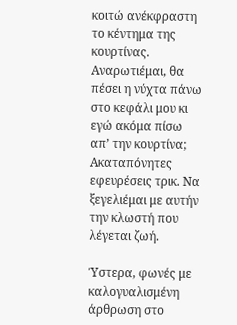κοιτώ ανέκφραστη το κέντημα της κουρτίνας. Αναρωτιέμαι, θα πέσει η νύχτα πάνω στο κεφάλι μου κι εγώ ακόμα πίσω απ’ την κουρτίνα; Ακαταπόνητες εφευρέσεις τρικ. Να ξεγελιέμαι με αυτήν την κλωστή που λέγεται ζωή.

Ύστερα, φωνές με καλογυαλισμένη άρθρωση στο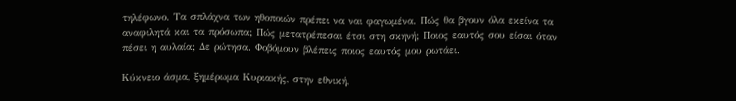τηλέφωνο. Τα σπλάχνα των ηθοποιών πρέπει να ναι φαγωμένα. Πώς θα βγουν όλα εκείνα τα αναφιλητά και τα πρόσωπα; Πώς μετατρέπεσαι έτσι στη σκηνή; Ποιος εαυτός σου είσαι όταν πέσει η αυλαία; Δε ρώτησα. Φοβόμουν βλέπεις ποιος εαυτός μου ρωτάει.

Κύκνειο άσμα, ξημέρωμα Κυριακής, στην εθνική,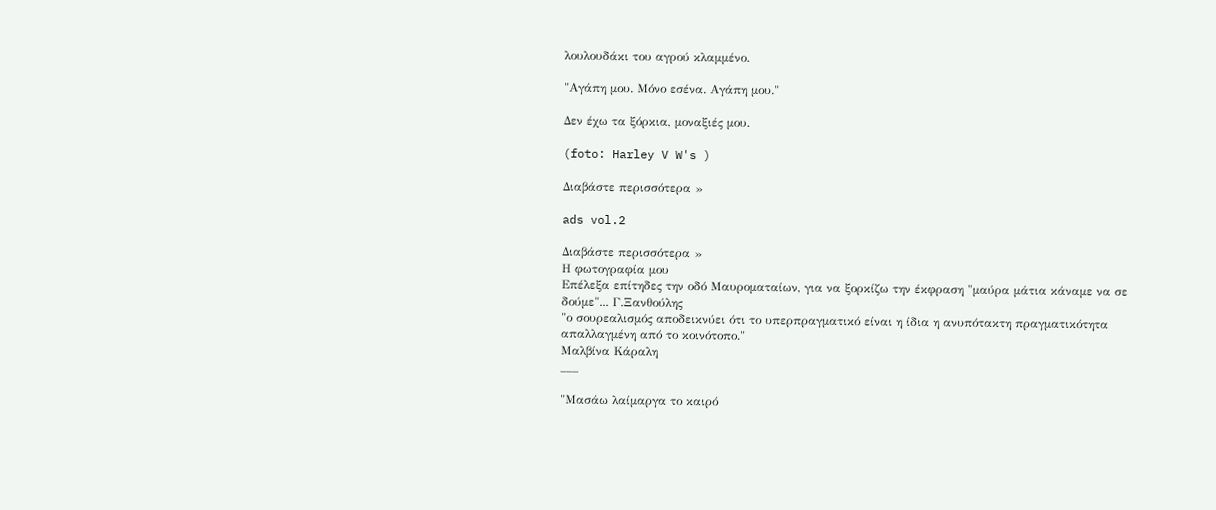λουλουδάκι του αγρού κλαμμένο.

"Αγάπη μου. Μόνο εσένα. Αγάπη μου."

Δεν έχω τα ξόρκια, μοναξιές μου.

(foto: Harley V W's )

Διαβάστε περισσότερα »

ads vol.2

Διαβάστε περισσότερα »
Η φωτογραφία μου
Επέλεξα επίτηδες την οδό Μαυροματαίων, για να ξορκίζω την έκφραση "μαύρα μάτια κάναμε να σε δούμε"... Γ.Ξανθούλης
"ο σουρεαλισμός αποδεικνύει ότι το υπερπραγματικό είναι η ίδια η ανυπότακτη πραγματικότητα απαλλαγμένη από το κοινότοπο."
Μαλβίνα Κάραλη
___

"Μασάω λαίμαργα το καιρό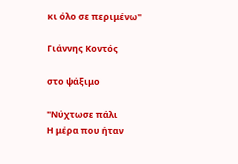κι όλο σε περιμένω"

Γιάννης Κοντός

στο ψάξιμο

"Νύχτωσε πάλι
Η μέρα που ήταν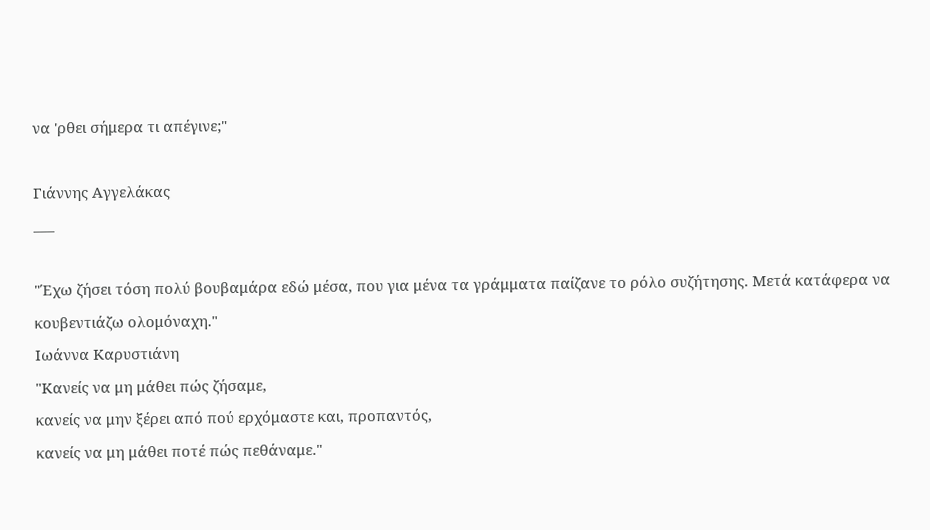να 'ρθει σήμερα τι απέγινε;"

Γιάννης Αγγελάκας
___

"Έχω ζήσει τόση πολύ βουβαμάρα εδώ μέσα, που για μένα τα γράμματα παίζανε το ρόλο συζήτησης. Μετά κατάφερα να κουβεντιάζω ολομόναχη."
Ιωάννα Καρυστιάνη
"Κανείς να μη μάθει πώς ζήσαμε,
κανείς να μην ξέρει από πού ερχόμαστε και, προπαντός,
κανείς να μη μάθει ποτέ πώς πεθάναμε."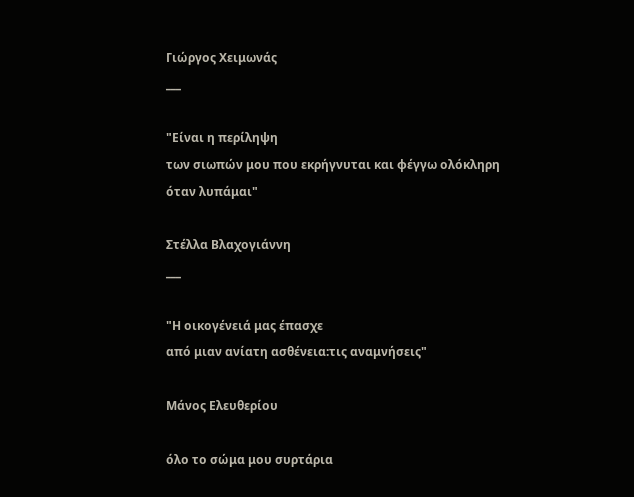Γιώργος Χειμωνάς
___

"Είναι η περίληψη
των σιωπών μου που εκρήγνυται και φέγγω ολόκληρη
όταν λυπάμαι"

Στέλλα Βλαχογιάννη
___

"Η οικογένειά μας έπασχε
από μιαν ανίατη ασθένεια:τις αναμνήσεις"

Μάνος Ελευθερίου

όλο το σώμα μου συρτάρια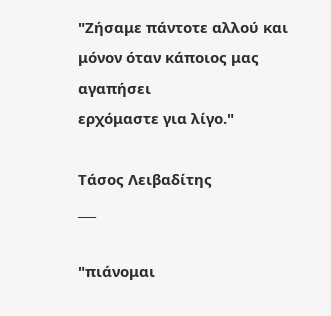"Ζήσαμε πάντοτε αλλού και μόνον όταν κάποιος μας αγαπήσει
ερχόμαστε για λίγο."

Τάσος Λειβαδίτης
___

"πιάνομαι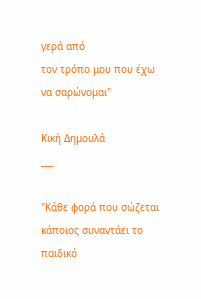γερά από
τον τρόπο μου που έχω να σαρώνομαι"

Κική Δημουλά
___

"Κάθε φορά που σώζεται κάποιος συναντάει το παιδικό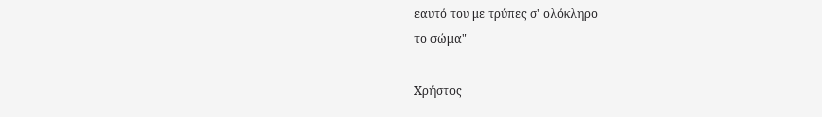εαυτό του με τρύπες σ' ολόκληρο
το σώμα"

Χρήστος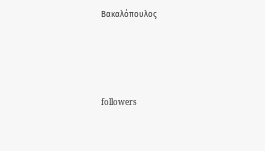Βακαλόπουλος




followers